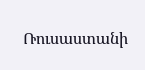Ռուսաստանի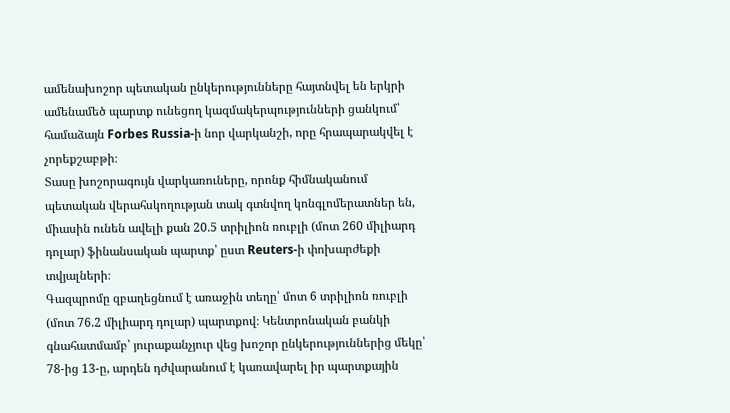ամենախոշոր պետական ընկերությունները հայտնվել են երկրի ամենամեծ պարտք ունեցող կազմակերպությունների ցանկում՝ համաձայն Forbes Russia-ի նոր վարկանշի, որը հրապարակվել է չորեքշաբթի։
Տասը խոշորագույն վարկառուները, որոնք հիմնականում պետական վերահսկողության տակ գտնվող կոնգլոմերատներ են, միասին ունեն ավելի քան 20.5 տրիլիոն ռուբլի (մոտ 260 միլիարդ դոլար) ֆինանսական պարտք՝ ըստ Reuters-ի փոխարժեքի տվյալների։
Գազպրոմը զբաղեցնում է առաջին տեղը՝ մոտ 6 տրիլիոն ռուբլի (մոտ 76.2 միլիարդ դոլար) պարտքով։ Կենտրոնական բանկի գնահատմամբ՝ յուրաքանչյուր վեց խոշոր ընկերություններից մեկը՝ 78-ից 13-ը, արդեն դժվարանում է կառավարել իր պարտքային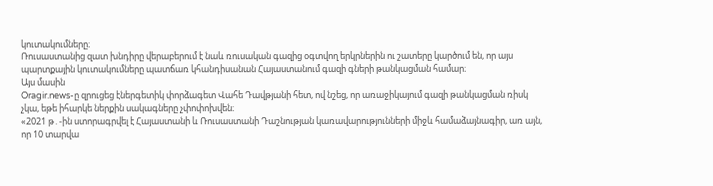կուտակումները։
Ռուսաստանից զատ խնդիրը վերաբերում է նաև ռուսական գազից օգտվող երկրներին ու շատերը կարծում են, որ այս պարտքային կուտակումները պատճառ կհանդիսանան Հայաստանում գազի գների թանկացման համար։
Այս մասին
Oragir.news-ը զրուցեց էներգետիկ փորձագետ Վահե Դավթյանի հետ, ով նշեց, որ առաջիկայում գազի թանկացման ռիսկ չկա, եթե իհարկե ներքին սակագները չփոփոխվեն։
«2021 թ․-ին ստորագրվել է Հայաստանի և Ռուսաստանի Դաշնության կառավարությունների միջև համաձայնագիր, առ այն, որ 10 տարվա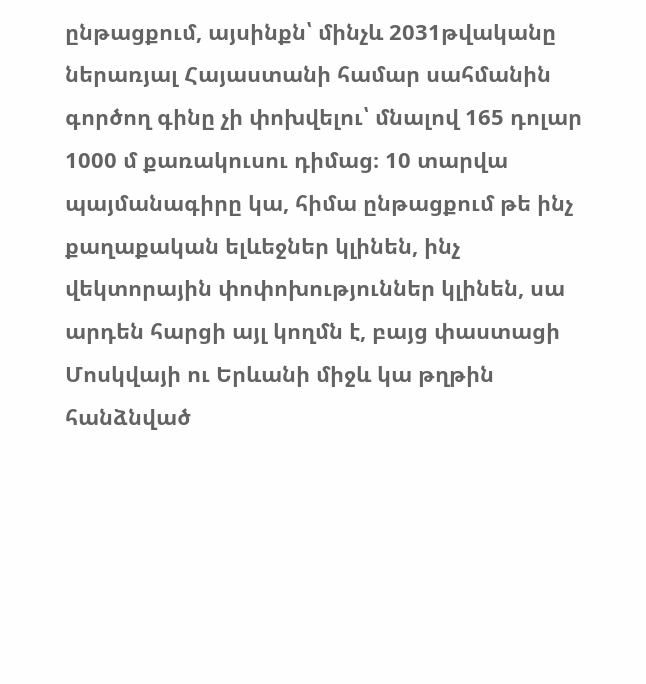ընթացքում, այսինքն՝ մինչև 2031թվականը ներառյալ Հայաստանի համար սահմանին գործող գինը չի փոխվելու՝ մնալով 165 դոլար 1000 մ քառակուսու դիմաց։ 10 տարվա պայմանագիրը կա, հիմա ընթացքում թե ինչ քաղաքական ելևեջներ կլինեն, ինչ վեկտորային փոփոխություններ կլինեն, սա արդեն հարցի այլ կողմն է, բայց փաստացի Մոսկվայի ու Երևանի միջև կա թղթին հանձնված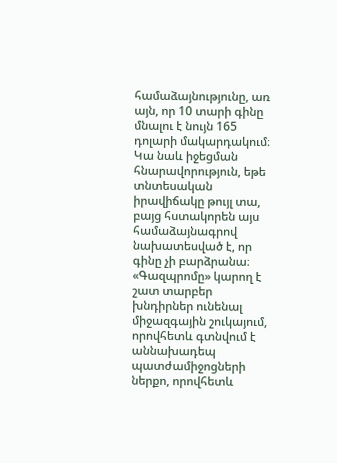համաձայնությունը, առ այն, որ 10 տարի գինը մնալու է նույն 165 դոլարի մակարդակում։ Կա նաև իջեցման հնարավորություն, եթե տնտեսական իրավիճակը թույլ տա, բայց հստակորեն այս համաձայնագրով նախատեսված է, որ գինը չի բարձրանա։ «Գազպրոմը» կարող է շատ տարբեր խնդիրներ ունենալ միջազգային շուկայում, որովհետև գտնվում է աննախադեպ պատժամիջոցների ներքո, որովհետև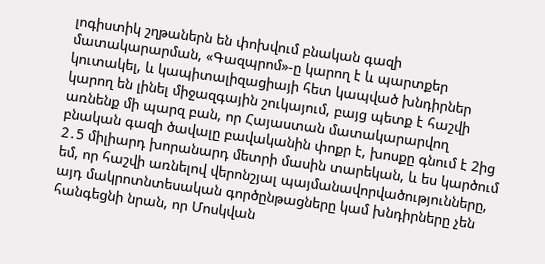լոգիստիկ շղթաներն են փոխվում բնական գազի մատակարարման, «Գազպրոմ»-ը կարող է և պարտքեր կուտակել, և կապիտալիզացիայի հետ կապված խնդիրներ կարող են լինել միջազգային շուկայում, բայց պետք է հաշվի առնենք մի պարզ բան, որ Հայաստան մատակարարվող բնական գազի ծավալը բավականին փոքր է, խոսքը գնում է 2ից 2․5 միլիարդ խորանարդ մետրի մասին տարեկան, և ես կարծում եմ, որ հաշվի առնելով վերոնշյալ պայմանավորվածությունները, այդ մակրոտնտեսական գործընթացները կամ խնդիրները չեն հանգեցնի նրան, որ Մոսկվան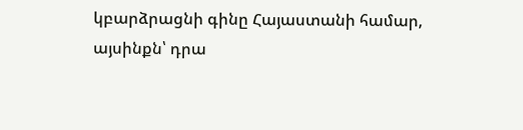կբարձրացնի գինը Հայաստանի համար, այսինքն՝ դրա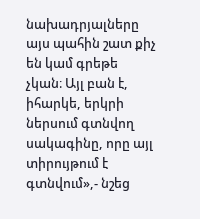նախադրյալները այս պահին շատ քիչ են կամ գրեթե չկան։ Այլ բան է, իհարկե, երկրի ներսում գտնվող սակագինը, որը այլ տիրույթում է գտնվում»,- նշեց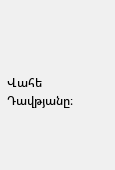Վահե Դավթյանը։